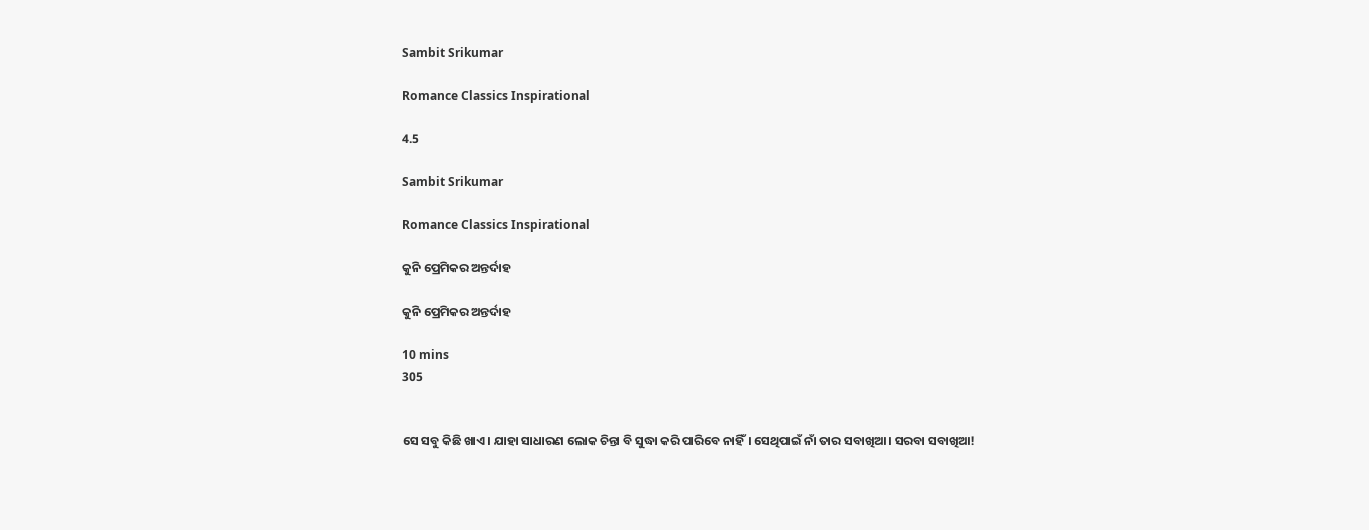Sambit Srikumar

Romance Classics Inspirational

4.5

Sambit Srikumar

Romance Classics Inspirational

କୁନି ପ୍ରେମିକର ଅନ୍ତର୍ଦାହ

କୁନି ପ୍ରେମିକର ଅନ୍ତର୍ଦାହ

10 mins
305


ସେ ସବୁ କିଛି ଖାଏ। ଯାହା ସାଧାରଣ ଲୋକ ଚିନ୍ତା ବି ସୁଦ୍ଧା କରି ପାରିବେ ନାହିଁ। ସେଥିପାଇଁ ନାଁ ତାର ସବାଖିଆ। ସରବା ସବାଖିଆ!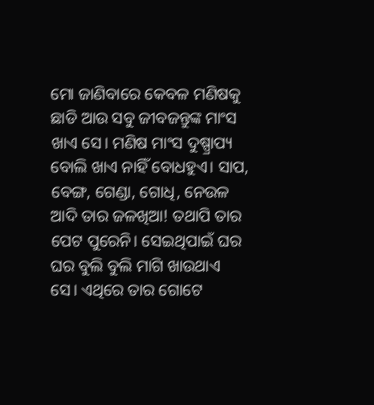ମୋ ଜାଣିବାରେ କେବଳ ମଣିଷକୁ ଛାଡି ଆଉ ସବୁ ଜୀବଜନ୍ତୁଙ୍କ ମାଂସ ଖାଏ ସେ। ମଣିଷ ମାଂସ ଦୁଷ୍ପ୍ରାପ୍ୟ ବୋଲି ଖାଏ ନାହିଁ ବୋଧହୁଏ। ସାପ, ବେଙ୍ଗ, ଗେଣ୍ଡା, ଗୋଧି, ନେଉଳ ଆଦି ତାର ଜଳଖିଆ! ତଥାପି ତାର ପେଟ ପୁରେନି। ସେଇଥିପାଇଁ ଘର ଘର ବୁଲି ବୁଲି ମାଗି ଖାଉଥାଏ ସେ। ଏଥିରେ ତାର ଗୋଟେ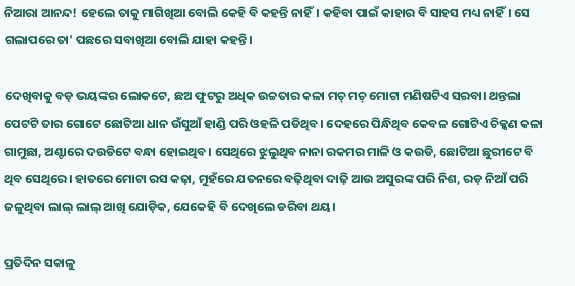ନିଆରା ଆନନ୍ଦ! ହେଲେ ତାକୁ ମାଗିଖିଆ ବୋଲି କେହି ବି କହନ୍ତି ନାହିଁ। କହିବା ପାଇଁ କାହାର ବି ସାହସ ମଧ୍ୟ ନାହିଁ। ସେ ଗଲାପରେ ତା' ପଛରେ ସବାଖିଆ ବୋଲି ଯାହା କହନ୍ତି।

ଦେଖିବାକୁ ବଡ଼ ଭୟଙ୍କର ଲୋକଟେ, ଛଅ ଫୁଟରୁ ଅଧିକ ଉଚ୍ଚତାର କଳା ମଚ୍ ମଚ୍ ମୋଟା ମଣିଷଟିଏ ସରବା। ଥନ୍ତଲା ପେଟଟି ତାର ଗୋଟେ ଛୋଟିଆ ଧାନ ଉଁସୁଆଁ ହାଣ୍ଡି ପରି ଓହଳି ପଡିଥିବ। ଦେହରେ ପିନ୍ଧିଥିବ କେବଳ ଗୋଟିଏ ଚିକ୍କଣ କଳା ଗାମୁଛା, ଅଣ୍ଟାରେ ଦଉଡିଟେ ବନ୍ଧା ହୋଇଥିବ। ସେଥିରେ ଝୁଲୁଥିବ ନାନା ରକମର ମାଳି ଓ କଉଡି, ଛୋଟିଆ ଛୁରୀଟେ ବି ଥିବ ସେଥିରେ। ହାତରେ ମୋଟା ରସ କଢ଼ା, ମୁହଁରେ ଯତନରେ ବଢ଼ିଥିବା ଦାଢ଼ି ଆଉ ଅସୁରଙ୍କ ପରି ନିଶ, ରଡ଼ ନିଆଁ ପରି ଜଳୁଥିବା ଲାଲ୍ ଲାଲ୍ ଆଖି ଯୋଡ଼ିକ, ଯେକେହି ବି ଦେଖିଲେ ଡରିବା ଥୟ।

ପ୍ରତିଦିନ ସକାଳୁ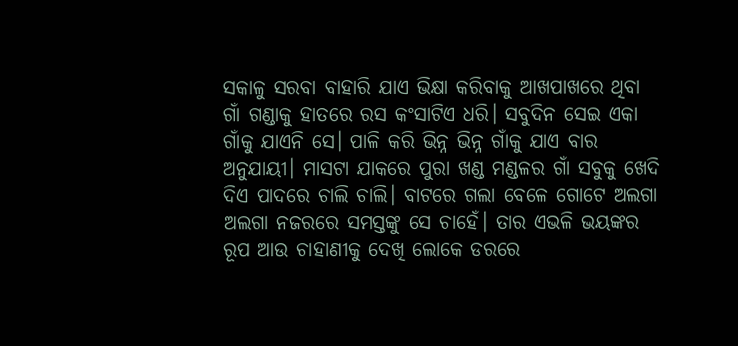ସକାଳୁ ସରବା ବାହାରି ଯାଏ ଭିକ୍ଷା କରିବାକୁ ଆଖପାଖରେ ଥିବା ଗାଁ ଗଣ୍ଡାକୁ ହାତରେ ରସ କଂସାଟିଏ ଧରି। ସବୁଦିନ ସେଇ ଏକା ଗାଁକୁ ଯାଏନି ସେ। ପାଳି କରି ଭିନ୍ନ ଭିନ୍ନ ଗାଁକୁ ଯାଏ ବାର ଅନୁଯାୟୀ। ମାସଟା ଯାକରେ ପୁରା ଖଣ୍ଡ ମଣ୍ଡଳର ଗାଁ ସବୁକୁ ଖେଦି ଦିଏ ପାଦରେ ଚାଲି ଚାଲି। ବାଟରେ ଗଲା ବେଳେ ଗୋଟେ ଅଲଗା ଅଲଗା ନଜରରେ ସମସ୍ତଙ୍କୁ ସେ ଚାହେଁ। ତାର ଏଭଳି ଭୟଙ୍କର ରୂପ ଆଉ ଚାହାଣୀକୁ ଦେଖି ଲୋକେ ଡରରେ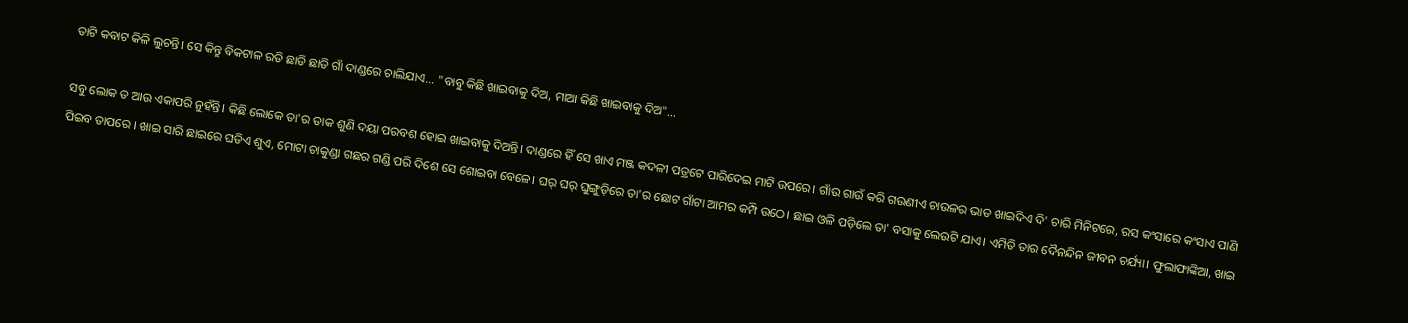ତାଟି କବାଟ କିଳି ଲୁଚନ୍ତି। ସେ କିନ୍ତୁ ବିକଟାଳ ରଡି ଛାଡି ଛାଡି ଗାଁ ଦାଣ୍ଡରେ ଚାଲିଯାଏ... "ବାବୁ କିଛି ଖାଇବାକୁ ଦିଅ, ମାଆ କିଛି ଖାଇବାକୁ ଦିଅ"...

ସବୁ ଲୋକ ତ ଆଉ ଏକାପରି ନୁହଁନ୍ତି। କିଛି ଲୋକେ ତା'ର ଡାକ ଶୁଣି ଦୟା ପରବଶ ହୋଇ ଖାଇବାକୁ ଦିଅନ୍ତି। ଦାଣ୍ଡରେ ହିଁ ସେ ଖାଏ ମଞ୍ଜ କଦଳୀ ପତ୍ରଟେ ପାରିଦେଇ ମାଟି ଉପରେ। ଗାଁଉ ଗାଉଁ କରି ଗଉଣୀଏ ଚାଉଳର ଭାତ ଖାଇଦିଏ ଦି' ଚାରି ମିନିଟରେ, ରସ କଂସାରେ କଂସାଏ ପାଣି ପିଇବ ତାପରେ । ଖାଇ ସାରି ଛାଇରେ ଘଡିଏ ଶୁଏ, ମୋଟା ଚାକୁଣ୍ଡା ଗଛର ଗଣ୍ଡି ପରି ଦିଶେ ସେ ଶୋଇବା ବେଳେ। ଘର୍ ଘର୍ ଘୁଙ୍ଗୁଡ଼ିରେ ତା'ର ଛୋଟ ଗାଁଟା ଆମର କମ୍ପି ଉଠେ। ଛାଇ ଓଳି ପଡ଼ିଲେ ତା' ବସାକୁ ଲେଉଟି ଯାଏ। ଏମିତି ତାର ଦୈନନ୍ଦିନ ଜୀବନ ଚର୍ଯ୍ୟା। ଫୁଲାଫାଙ୍କିଆ, ଖାଇ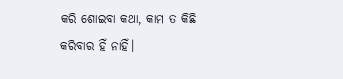କରି ଶୋଇବା କଥା, କାମ ତ କିଛି କରିବାର ହିଁ ନାହିଁ।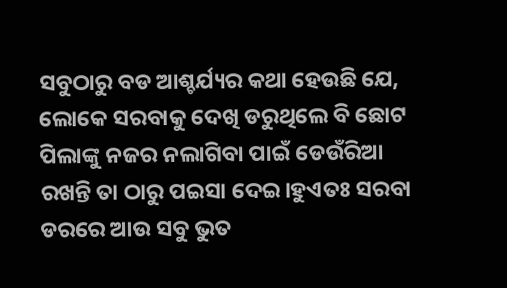ସବୁଠାରୁ ବଡ ଆଶ୍ଚର୍ଯ୍ୟର କଥା ହେଉଛି ଯେ, ଲୋକେ ସରବାକୁ ଦେଖି ଡରୁଥିଲେ ବି ଛୋଟ ପିଲାଙ୍କୁ ନଜର ନଲାଗିବା ପାଇଁ ଡେଉଁରିଆ ରଖନ୍ତି ତା ଠାରୁ ପଇସା ଦେଇ।ହୁଏତଃ ସରବା ଡରରେ ଆଉ ସବୁ ଭୁତ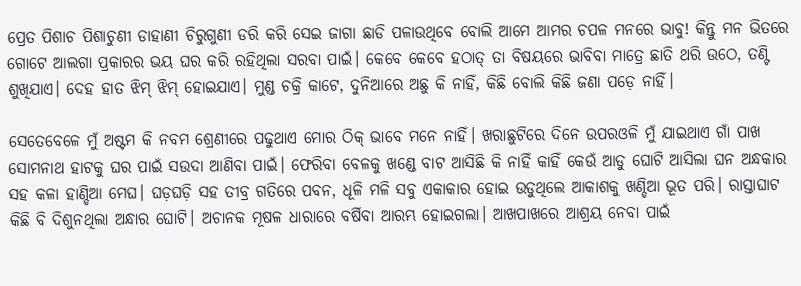ପ୍ରେତ ପିଶାଚ ପିଶାଚୁଣୀ ଡାହାଣୀ ଚିରୁଗୁଣୀ ଡରି କରି ସେଇ ଜାଗା ଛାଡି ପଳାଉଥିବେ ବୋଲି ଆମେ ଆମର ଚପଳ ମନରେ ଭାବୁ! କିନ୍ତୁ ମନ ଭିତରେ ଗୋଟେ ଆଲଗା ପ୍ରକାରର ଭୟ ଘର କରି ରହିଥିଲା ସରବା ପାଇଁ। କେବେ କେବେ ହଠାତ୍ ତା ବିଷୟରେ ଭାବିବା ମାତ୍ରେ ଛାତି ଥରି ଉଠେ, ତଣ୍ଟି ଶୁଖିଯାଏ। ଦେହ ହାତ ଝିମ୍ ଝିମ୍ ହୋଇଯାଏ। ମୁଣ୍ଡ ଚକ୍ରି କାଟେ, ଦୁନିଆରେ ଅଛୁ କି ନାହିଁ, କିଛି ବୋଲି କିଛି ଜଣା ପଡ଼େ ନାହିଁ।

ସେତେବେଳେ ମୁଁ ଅଷ୍ଟମ କି ନବମ ଶ୍ରେଣୀରେ ପଢୁଥାଏ ମୋର ଠିକ୍ ଭାବେ ମନେ ନାହିଁ। ଖରାଛୁଟିରେ ଦିନେ ଉପରଓଳି ମୁଁ ଯାଇଥାଏ ଗାଁ ପାଖ ସୋମନାଥ ହାଟକୁ ଘର ପାଇଁ ସଉଦା ଆଣିବା ପାଇଁ। ଫେରିବା ବେଳକୁ ଖଣ୍ଡେ ବାଟ ଆସିଛି କି ନାହିଁ କାହିଁ କେଉଁ ଆଡୁ ଘୋଟି ଆସିଲା ଘନ ଅନ୍ଧକାର ସହ କଳା ହାଣ୍ଡିଆ ମେଘ। ଘଡ଼ଘଡ଼ି ସହ ତୀବ୍ର ଗତିରେ ପବନ, ଧୂଳି ମଳି ସବୁ ଏକାକାର ହୋଇ ଉଡୁଥିଲେ ଆକାଶକୁ ଖଣ୍ଡିଆ ଭୂତ ପରି। ରାସ୍ତାଘାଟ କିଛି ବି ଦିଶୁନଥିଲା ଅନ୍ଧାର ଘୋଟି। ଅଚାନକ ମୂଷଳ ଧାରାରେ ବର୍ଷିବା ଆରମ୍ଭ ହୋଇଗଲା। ଆଖପାଖରେ ଆଶ୍ରୟ ନେବା ପାଇଁ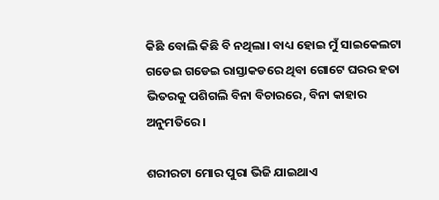କିଛି ବୋଲି କିଛି ବି ନଥିଲା। ବାଧ୍ୟ ହୋଇ ମୁଁ ସାଇକେଲଟା ଗଡେଇ ଗଡେଇ ରାସ୍ତାକଡରେ ଥିବା ଗୋଟେ ଘରର ହତା ଭିତରକୁ ପଶିଗଲି ବିନା ବିଚାରରେ, ବିନା କାହାର ଅନୁମତିରେ।

ଶରୀରଟା ମୋର ପୁରା ଭିଜି ଯାଇଥାଏ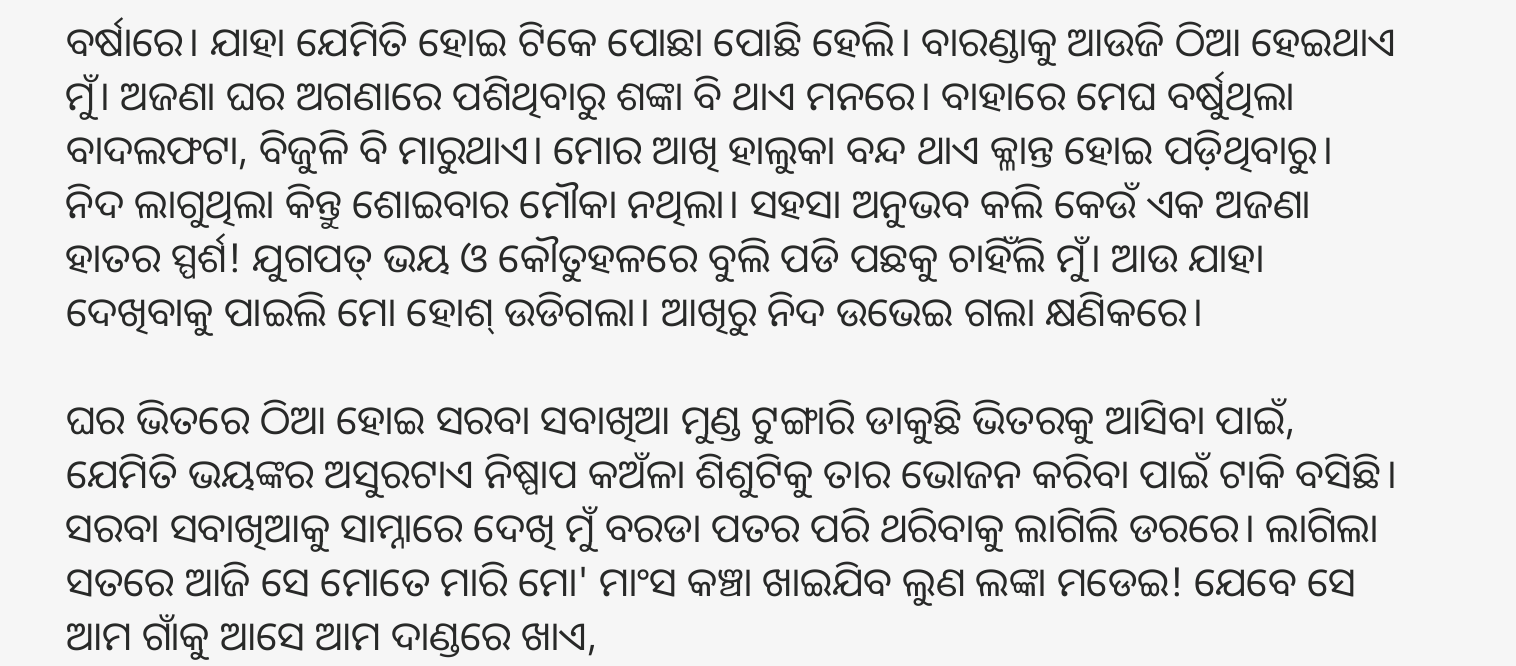ବର୍ଷାରେ। ଯାହା ଯେମିତି ହୋଇ ଟିକେ ପୋଛା ପୋଛି ହେଲି। ବାରଣ୍ଡାକୁ ଆଉଜି ଠିଆ ହେଇଥାଏ ମୁଁ। ଅଜଣା ଘର ଅଗଣାରେ ପଶିଥିବାରୁ ଶଙ୍କା ବି ଥାଏ ମନରେ। ବାହାରେ ମେଘ ବର୍ଷୁଥିଲା ବାଦଲଫଟା, ବିଜୁଳି ବି ମାରୁଥାଏ। ମୋର ଆଖି ହାଲୁକା ବନ୍ଦ ଥାଏ କ୍ଳାନ୍ତ ହୋଇ ପଡ଼ିଥିବାରୁ। ନିଦ ଲାଗୁଥିଲା କିନ୍ତୁ ଶୋଇବାର ମୌକା ନଥିଲା। ସହସା ଅନୁଭବ କଲି କେଉଁ ଏକ ଅଜଣା ହାତର ସ୍ପର୍ଶ! ଯୁଗପତ୍ ଭୟ ଓ କୌତୁହଳରେ ବୁଲି ପଡି ପଛକୁ ଚାହିଁଲି ମୁଁ। ଆଉ ଯାହା ଦେଖିବାକୁ ପାଇଲି ମୋ ହୋଶ୍ ଉଡିଗଲା। ଆଖିରୁ ନିଦ ଉଭେଇ ଗଲା କ୍ଷଣିକରେ।

ଘର ଭିତରେ ଠିଆ ହୋଇ ସରବା ସବାଖିଆ ମୁଣ୍ଡ ଟୁଙ୍ଗାରି ଡାକୁଛି ଭିତରକୁ ଆସିବା ପାଇଁ, ଯେମିତି ଭୟଙ୍କର ଅସୁରଟାଏ ନିଷ୍ପାପ କଅଁଳା ଶିଶୁଟିକୁ ତାର ଭୋଜନ କରିବା ପାଇଁ ଟାକି ବସିଛି। ସରବା ସବାଖିଆକୁ ସାମ୍ନାରେ ଦେଖି ମୁଁ ବରଡା ପତର ପରି ଥରିବାକୁ ଲାଗିଲି ଡରରେ। ଲାଗିଲା ସତରେ ଆଜି ସେ ମୋତେ ମାରି ମୋ' ମାଂସ କଞ୍ଚା ଖାଇଯିବ ଲୁଣ ଲଙ୍କା ମଡେଇ! ଯେବେ ସେ ଆମ ଗାଁକୁ ଆସେ ଆମ ଦାଣ୍ଡରେ ଖାଏ,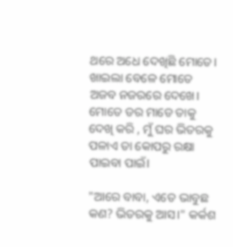ଥରେ ଅଧେ ଦେଖିଛି ମୋତେ। ଖାଇଲା ବେଳେ ମୋତେ ଅଜବ ନଜରରେ ଦେଖେ। ମୋତେ ଡର ମାଡେ ତାକୁ ଦେଖି କରି , ମୁଁ ଘର ଭିତରକୁ ପଳାଏ ତା କୋପରୁ ରକ୍ଷା ପାଇବା ପାଇଁ।

"ଆରେ ବାବା, ଏତେ ଭାବୁଛ କଣ? ଭିତରକୁ ଆସ।" କର୍କଶ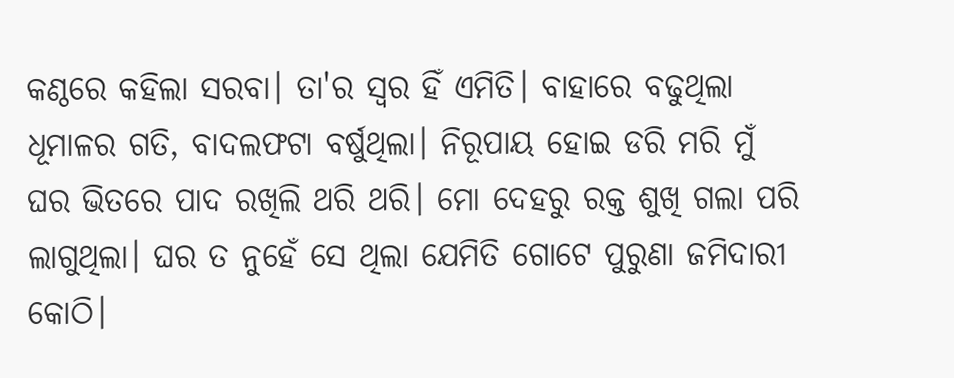କଣ୍ଠରେ କହିଲା ସରବା। ତା'ର ସ୍ବର ହିଁ ଏମିତି। ବାହାରେ ବଢୁଥିଲା ଧୂମାଳର ଗତି, ବାଦଲଫଟା ବର୍ଷୁଥିଲା। ନିରୂପାୟ ହୋଇ ଡରି ମରି ମୁଁ ଘର ଭିତରେ ପାଦ ରଖିଲି ଥରି ଥରି। ମୋ ଦେହରୁ ରକ୍ତ ଶୁଖି ଗଲା ପରି ଲାଗୁଥିଲା। ଘର ତ ନୁହେଁ ସେ ଥିଲା ଯେମିତି ଗୋଟେ ପୁରୁଣା ଜମିଦାରୀ କୋଠି।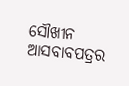ସୌଖୀନ ଆସବାବପତ୍ରର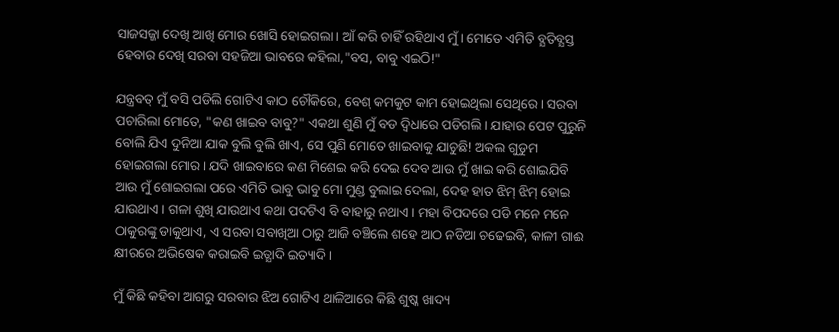ସାଜସଜ୍ଜା ଦେଖି ଆଖି ମୋର ଖୋସି ହୋଇଗଲା। ଆଁ କରି ଚାହିଁ ରହିଥାଏ ମୁଁ। ମୋତେ ଏମିତି ବ୍ଯତିବ୍ଯସ୍ତ ହେବାର ଦେଖି ସରବା ସହଜିଆ ଭାବରେ କହିଲା,"ବସ, ବାବୁ ଏଇଠି!"

ଯନ୍ତ୍ରବତ୍ ମୁଁ ବସି ପଡିଲି ଗୋଟିଏ କାଠ ଚୌକିରେ, ବେଶ୍ କମକୁଟ କାମ ହୋଇଥିଲା ସେଥିରେ। ସରବା ପଚାରିଲା ମୋତେ, "କଣ ଖାଇବ ବାବୁ?" ଏକଥା ଶୁଣି ମୁଁ ବଡ ଦ୍ବିଧାରେ ପଡିଗଲି। ଯାହାର ପେଟ ପୁରୁନି ବୋଲି ଯିଏ ଦୁନିଆ ଯାକ ବୁଲି ବୁଲି ଖାଏ, ସେ ପୁଣି ମୋତେ ଖାଇବାକୁ ଯାଚୁଛି! ଅକଲ ଗୁଡୁମ ହୋଇଗଲା ମୋର। ଯଦି ଖାଇବାରେ କଣ ମିଶେଇ କରି ଦେଇ ଦେବ ଆଉ ମୁଁ ଖାଇ କରି ଶୋଇଯିବି ଆଉ ମୁଁ ଶୋଇଗଲା ପରେ ଏମିତି ଭାବୁ ଭାବୁ ମୋ ମୁଣ୍ଡ ବୁଲାଇ ଦେଲା, ଦେହ ହାତ ଝିମ୍ ଝିମ୍ ହୋଇ ଯାଉଥାଏ। ଗଳା ଶୁଖି ଯାଉଥାଏ କଥା ପଦଟିଏ ବି ବାହାରୁ ନଥାଏ। ମହା ବିପଦରେ ପଡି ମନେ ମନେ ଠାକୁରଙ୍କୁ ଡାକୁଥାଏ, ଏ ସରବା ସବାଖିଆ ଠାରୁ ଆଜି ବଞ୍ଚିଲେ ଶହେ ଆଠ ନଡିଆ ଚଢେଇବି, କାଳୀ ଗାଈ କ୍ଷୀରରେ ଅଭିଷେକ କରାଇବି ଇତ୍ଯାଦି ଇତ୍ୟାଦି।

ମୁଁ କିଛି କହିବା ଆଗରୁ ସରବାର ଝିଅ ଗୋଟିଏ ଥାଳିଆରେ କିଛି ଶୁଷ୍କ ଖାଦ୍ୟ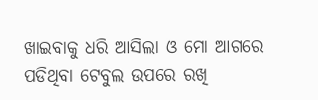ଖାଇବାକୁ ଧରି ଆସିଲା ଓ ମୋ ଆଗରେ ପଡିଥିବା ଟେବୁଲ ଉପରେ ରଖି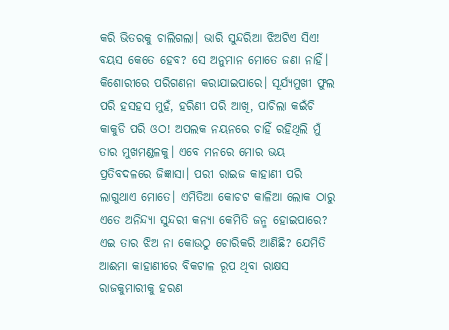କରି ଭିତରକୁ ଚାଲିଗଲା। ଭାରି ସୁନ୍ଦରିଆ ଝିଅଟିଏ ସିଏ! ବୟସ କେତେ ହେବ? ସେ ଅନୁମାନ ମୋତେ ଜଣା ନାହିଁ। କିଶୋରୀରେ ପରିଗଣନା କରାଯାଇପାରେ। ସୂର୍ଯ୍ୟମୁଖୀ ଫୁଲ ପରି ହସହସ ମୁହଁ, ହରିଣୀ ପରି ଆଖି, ପାଚିଲା କଇଁଚି କାକୁଡି ପରି ଓଠ! ଅପଲକ ନୟନରେ ଚାହିଁ ରହିଥିଲି ମୁଁ ତାର ମୁଖମଣ୍ଡଳକୁ। ଏବେ ମନରେ ମୋର ଭୟ ପ୍ରତିବଦଳରେ ଜିଜ୍ଞାସା। ପରୀ ରାଇଜ କାହାଣୀ ପରି ଲାଗୁଥାଏ ମୋତେ। ଏମିତିଆ କୋଚଟ କାଳିଆ ଲୋକ ଠାରୁ ଏତେ ଅନିନ୍ଦ୍ୟା ସୁନ୍ଦରୀ କନ୍ୟା କେମିତି ଜନ୍ମ ହୋଇପାରେ? ଏଇ ତାର ଝିଅ ନା କୋଉଠୁ ଚୋରିକରି ଆଣିଛି? ଯେମିତି ଆଈମା କାହାଣୀରେ ବିକଟାଳ ରୂପ ଥିବା ରାକ୍ଷସ ରାଜକୁମାରୀକୁ ହରଣ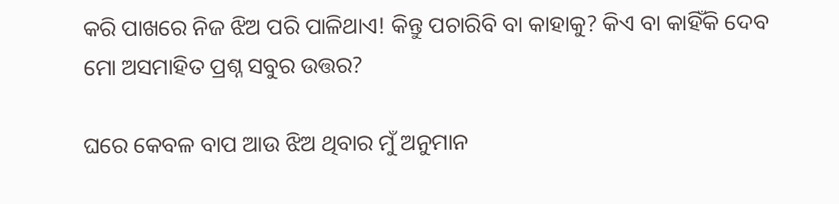କରି ପାଖରେ ନିଜ ଝିଅ ପରି ପାଳିଥାଏ! କିନ୍ତୁ ପଚାରିବି ବା କାହାକୁ? କିଏ ବା କାହିଁକି ଦେବ ମୋ ଅସମାହିତ ପ୍ରଶ୍ନ ସବୁର ଉତ୍ତର?

ଘରେ କେବଳ ବାପ ଆଉ ଝିଅ ଥିବାର ମୁଁ ଅନୁମାନ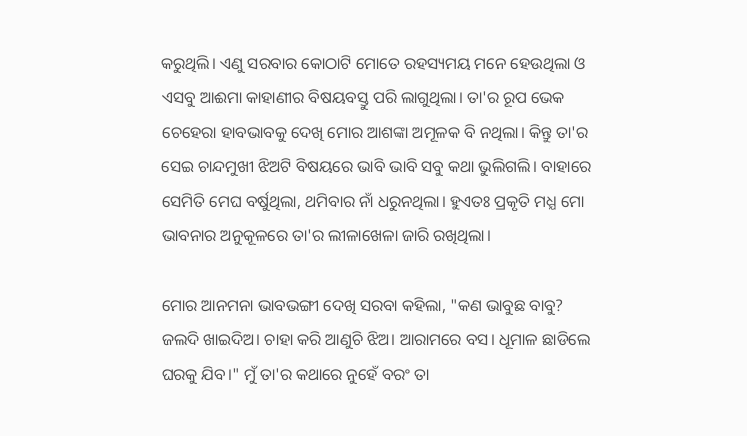କରୁଥିଲି। ଏଣୁ ସରବାର କୋଠାଟି ମୋତେ ରହସ୍ୟମୟ ମନେ ହେଉଥିଲା ଓ ଏସବୁ ଆଈମା କାହାଣୀର ବିଷୟବସ୍ତୁ ପରି ଲାଗୁଥିଲା। ତା'ର ରୂପ ଭେକ ଚେହେରା ହାବଭାବକୁ ଦେଖି ମୋର ଆଶଙ୍କା ଅମୂଳକ ବି ନଥିଲା। କିନ୍ତୁ ତା'ର ସେଇ ଚାନ୍ଦମୁଖୀ ଝିଅଟି ବିଷୟରେ ଭାବି ଭାବି ସବୁ କଥା ଭୁଲିଗଲି। ବାହାରେ ସେମିତି ମେଘ ବର୍ଷୁଥିଲା, ଥମିବାର ନାଁ ଧରୁନଥିଲା। ହୁଏତଃ ପ୍ରକୃତି ମଧ୍ଯ ମୋ ଭାବନାର ଅନୁକୂଳରେ ତା'ର ଲୀଳାଖେଳା ଜାରି ରଖିଥିଲା।

ମୋର ଆନମନା ଭାବଭଙ୍ଗୀ ଦେଖି ସରବା କହିଲା, "କଣ ଭାବୁଛ ବାବୁ? ଜଲଦି ଖାଇଦିଅ। ଚାହା କରି ଆଣୁଚି ଝିଅ। ଆରାମରେ ବସ। ଧୂମାଳ ଛାଡିଲେ ଘରକୁ ଯିବ।" ମୁଁ ତା'ର କଥାରେ ନୁହେଁ ବରଂ ତା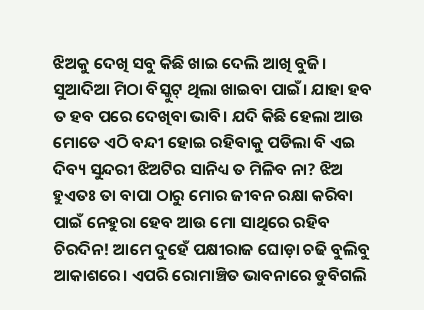ଝିଅକୁ ଦେଖି ସବୁ କିଛି ଖାଇ ଦେଲି ଆଖି ବୁଜି। ସୁଆଦିଆ ମିଠା ବିସ୍କୁଟ୍ ଥିଲା ଖାଇବା ପାଇଁ। ଯାହା ହବ ତ ହବ ପରେ ଦେଖିବା ଭାବି। ଯଦି କିଛି ହେଲା ଆଉ ମୋତେ ଏଠି ବନ୍ଦୀ ହୋଇ ରହିବାକୁ ପଡିଲା ବି ଏଇ ଦିବ୍ୟ ସୁନ୍ଦରୀ ଝିଅଟିର ସାନିଧ୍ୟ ତ ମିଳିବ ନା? ଝିଅ ହୁଏତଃ ତା ବାପା ଠାରୁ ମୋର ଜୀବନ ରକ୍ଷା କରିବା ପାଇଁ ନେହୁରା ହେବ ଆଉ ମୋ ସାଥିରେ ରହିବ ଚିରଦିନ! ଆମେ ଦୁହେଁ ପକ୍ଷୀରାଜ ଘୋଡ଼ା ଚଢି ବୁଲିବୁ ଆକାଶରେ। ଏପରି ରୋମାଞ୍ଚିତ ଭାବନାରେ ଡୁବିଗଲି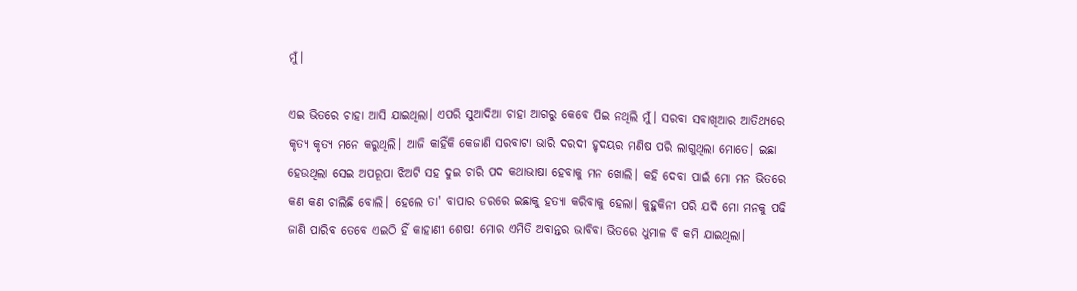ମୁଁ।

ଏଇ ଭିତରେ ଚାହା ଆସି ଯାଇଥିଲା। ଏପରି ସୁଆଦିଆ ଚାହା ଆଗରୁ କେବେ ପିଇ ନଥିଲି ମୁଁ। ସରବା ସବାଖିଆର ଆତିଥ୍ଯରେ କୃତ୍ଯ କୃତ୍ଯ ମନେ କରୁଥିଲି। ଆଜି କାହିଁକି କେଜାଣି ସରବାଟା ଭାରି ଦରଦୀ ହୃଦୟର ମଣିଷ ପରି ଲାଗୁଥିଲା ମୋତେ। ଇଛା ହେଉଥିଲା ସେଇ ଅପରୂପା ଝିଅଟି ସହ ଦୁଇ ଚାରି ପଦ କଥାଭାଷା ହେବାକୁ ମନ ଖୋଲି। କହି ଦେବା ପାଇଁ ମୋ ମନ ଭିତରେ କଣ କଣ ଚାଲିଛି ବୋଲି। ହେଲେ ତା' ବାପାର ଡରରେ ଇଛାକୁ ହତ୍ଯା କରିବାକୁ ହେଲା। କୁହୁକିନୀ ପରି ଯଦି ମୋ ମନକୁ ପଢି ଜାଣି ପାରିବ ତେବେ ଏଇଠି ହିଁ କାହାଣୀ ଶେଷ! ମୋର ଏମିତି ଅବାନ୍ତର ଭାବିବା ଭିତରେ ଧୁମାଳ ବି କମି ଯାଇଥିଲା।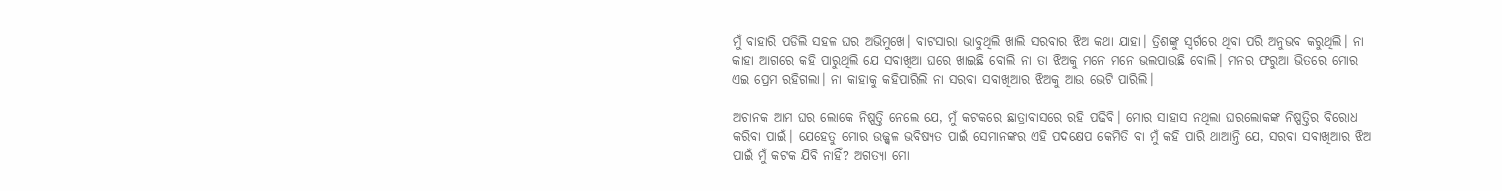ମୁଁ ବାହାରି ପଡିଲି ସହଳ ଘର ଅଭିମୁଖେ। ବାଟସାରା ଭାବୁଥିଲି ଖାଲି ସରବାର ଝିଅ କଥା ଯାହା। ତ୍ରିଶଙ୍କୁ ସ୍ବର୍ଗରେ ଥିବା ପରି ଅନୁଭବ କରୁଥିଲି। ନା କାହା ଆଗରେ କହି ପାରୁଥିଲି ଯେ ସବାଖିଆ ଘରେ ଖାଇଛି ବୋଲି ନା ତା ଝିଅକୁ ମନେ ମନେ ଭଲପାଉଛି ବୋଲି। ମନର ଫରୁଆ ଭିତରେ ମୋର ଏଇ ପ୍ରେମ ରହିଗଲା। ନା କାହାକୁ କହିପାରିଲି ନା ସରବା ସବାଖିଆର ଝିଅକୁ ଆଉ ଭେଟି ପାରିଲି।

ଅଚାନକ ଆମ ଘର ଲୋକେ ନିଷ୍ପତ୍ତି ନେଲେ ଯେ, ମୁଁ କଟକରେ ଛାତ୍ରାବାସରେ ରହି ପଢିବି। ମୋର ସାହାସ ନଥିଲା ଘରଲୋକଙ୍କ ନିଷ୍ପତ୍ତିର ବିରୋଧ କରିବା ପାଇଁ। ଯେହେତୁ ମୋର ଉଜ୍ଜ୍ବଳ ଭବିଷ୍ୟତ ପାଇଁ ସେମାନଙ୍କର ଏହି ପଦକ୍ଷେପ କେମିତି ବା ମୁଁ କହି ପାରି ଥାଆନ୍ତି ଯେ, ସରବା ସବାଖିଆର ଝିଅ ପାଇଁ ମୁଁ କଟକ ଯିବି ନାହିଁ? ଅଗତ୍ୟା ମୋ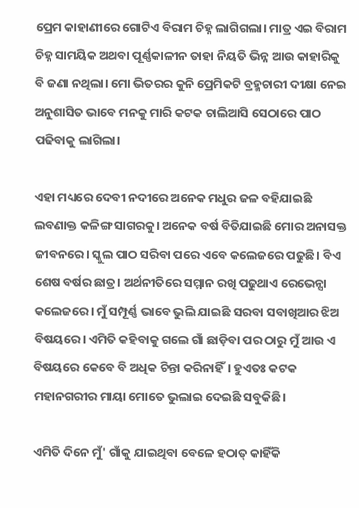ପ୍ରେମ କାହାଣୀରେ ଗୋଟିଏ ବିରାମ ଚିହ୍ନ ଲାଗିଗଲା। ମାତ୍ର ଏଇ ବିରାମ ଚିହ୍ନ ସାମୟିକ ଅଥବା ପୂର୍ଣ୍ଣକାଳୀନ ତାହା ନିୟତି ଭିନ୍ନ ଆଉ କାହାରିକୁ ବି ଜଣା ନଥିଲା। ମୋ ଭିତରର କୁନି ପ୍ରେମିକଟି ବ୍ରହ୍ମଚାରୀ ଦୀକ୍ଷା ନେଇ ଅନୁଶାସିତ ଭାବେ ମନକୁ ମାରି କଟକ ଚାଲିଆସି ସେଠାରେ ପାଠ ପଢିବାକୁ ଲାଗିଲା।

ଏହା ମଧ୍ୟରେ ଦେବୀ ନଦୀରେ ଅନେକ ମଧୁର ଜଳ ବହିଯାଇଛି ଲବଣାକ୍ତ କଳିଙ୍ଗ ସାଗରକୁ। ଅନେକ ବର୍ଷ ବିତିଯାଇଛି ମୋର ଅନାସକ୍ତ ଜୀବନରେ। ସ୍କୁଲ ପାଠ ସରିବା ପରେ ଏବେ କଲେଜରେ ପଢୁଛି। ବିଏ ଶେଷ ବର୍ଷର ଛାତ୍ର। ଅର୍ଥନୀତିରେ ସମ୍ମାନ ରଖି ପଢୁଥାଏ ରେଭେନ୍ସା କଲେଜରେ। ମୁଁ ସମ୍ପୂର୍ଣ୍ଣ ଭାବେ ଭୁଲି ଯାଇଛି ସରବା ସବାଖିଆର ଝିଅ ବିଷୟରେ। ଏମିତି କହିବାକୁ ଗଲେ ଗାଁ ଛାଡ଼ିବା ପର ଠାରୁ ମୁଁ ଆଉ ଏ ବିଷୟରେ କେବେ ବି ଅଧିକ ଚିନ୍ତା କରିନାହିଁ। ହୁଏତଃ କଟକ ମହାନଗରୀର ମାୟା ମୋତେ ଭୁଲାଇ ଦେଇଛି ସବୁକିଛି।

ଏମିତି ଦିନେ ମୁଁ' ଗାଁକୁ ଯାଇଥିବା ବେଳେ ହଠାତ୍ କାହିଁକି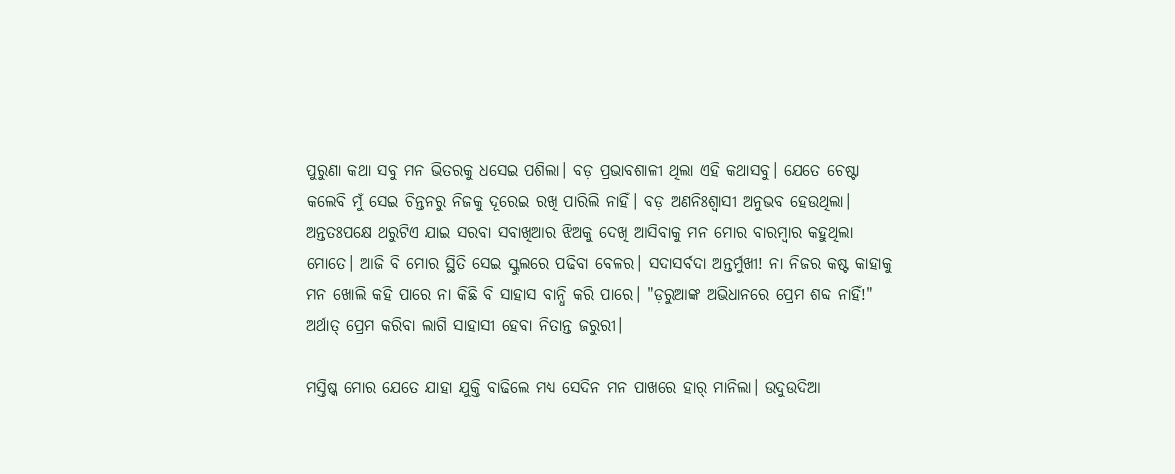ପୁରୁଣା କଥା ସବୁ ମନ ଭିତରକୁ ଧସେଇ ପଶିଲା। ବଡ଼ ପ୍ରଭାବଶାଳୀ ଥିଲା ଏହି କଥାସବୁ। ଯେତେ ଚେଷ୍ଟା କଲେବି ମୁଁ ସେଇ ଚିନ୍ତନରୁ ନିଜକୁ ଦୂରେଇ ରଖି ପାରିଲି ନାହିଁ। ବଡ଼ ଅଣନିଃଶ୍ବାସୀ ଅନୁଭବ ହେଉଥିଲା। ଅନ୍ତତଃପକ୍ଷେ ଥରୁଟିଏ ଯାଇ ସରବା ସବାଖିଆର ଝିଅକୁ ଦେଖି ଆସିବାକୁ ମନ ମୋର ବାରମ୍ଵାର କହୁଥିଲା ମୋତେ। ଆଜି ବି ମୋର ସ୍ଥିତି ସେଇ ସ୍କୁଲରେ ପଢିବା ବେଳର। ସଦାସର୍ବଦା ଅନ୍ତର୍ମୁଖୀ! ନା ନିଜର କଷ୍ଟ କାହାକୁ ମନ ଖୋଲି କହି ପାରେ ନା କିଛି ବି ସାହାସ ବାନ୍ଧି କରି ପାରେ। "ଡ଼ରୁଆଙ୍କ ଅଭିଧାନରେ ପ୍ରେମ ଶବ୍ଦ ନାହିଁ!" ଅର୍ଥାତ୍ ପ୍ରେମ କରିବା ଲାଗି ସାହାସୀ ହେବା ନିତାନ୍ତ ଜରୁରୀ।

ମସ୍ତିଷ୍କ ମୋର ଯେତେ ଯାହା ଯୁକ୍ତି ବାଢିଲେ ମଧ୍ୟ ସେଦିନ ମନ ପାଖରେ ହାର୍ ମାନିଲା। ଉଦୁଉଦିଆ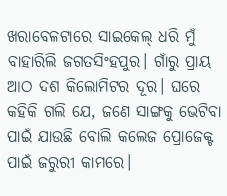ଖରାବେଳଟାରେ ସାଇକେଲ୍ ଧରି ମୁଁ ବାହାରିଲି ଜଗତସିଂହପୁର। ଗାଁରୁ ପ୍ରାୟ ଆଠ ଦଶ କିଲୋମିଟର ଦୂର। ଘରେ କହିକି ଗଲି ଯେ, ଜଣେ ସାଙ୍ଗକୁ ଭେଟିବା ପାଇଁ ଯାଉଛି ବୋଲି କଲେଜ ପ୍ରୋଜେକ୍ଟ ପାଇଁ ଜରୁରୀ କାମରେ।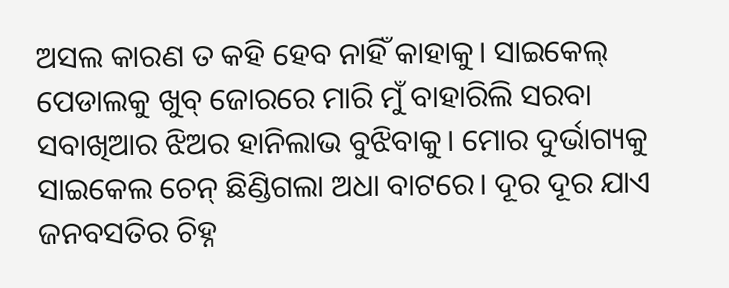ଅସଲ କାରଣ ତ କହି ହେବ ନାହିଁ କାହାକୁ। ସାଇକେଲ୍ ପେଡାଲକୁ ଖୁବ୍ ଜୋରରେ ମାରି ମୁଁ ବାହାରିଲି ସରବା ସବାଖିଆର ଝିଅର ହାନିଲାଭ ବୁଝିବାକୁ। ମୋର ଦୁର୍ଭାଗ୍ୟକୁ ସାଇକେଲ ଚେନ୍ ଛିଣ୍ଡିଗଲା ଅଧା ବାଟରେ। ଦୂର ଦୂର ଯାଏ ଜନବସତିର ଚିହ୍ନ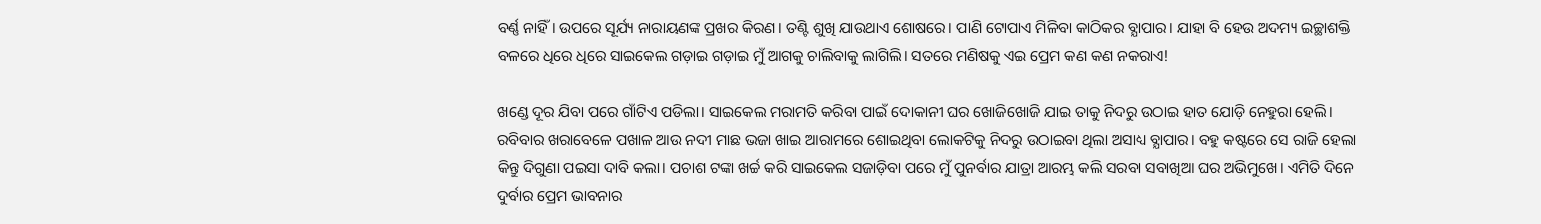ବର୍ଣ୍ଣ ନାହିଁ। ଉପରେ ସୂର୍ଯ୍ୟ ନାରାୟଣଙ୍କ ପ୍ରଖର କିରଣ। ତଣ୍ଟି ଶୁଖି ଯାଉଥାଏ ଶୋଷରେ। ପାଣି ଟୋପାଏ ମିଳିବା କାଠିକର ବ୍ଯାପାର। ଯାହା ବି ହେଉ ଅଦମ୍ୟ ଇଚ୍ଛାଶକ୍ତି ବଳରେ ଧିରେ ଧିରେ ସାଇକେଲ ଗଡ଼ାଇ ଗଡ଼ାଇ ମୁଁ ଆଗକୁ ଚାଲିବାକୁ ଲାଗିଲି। ସତରେ ମଣିଷକୁ ଏଇ ପ୍ରେମ କଣ କଣ ନକରାଏ!

ଖଣ୍ଡେ ଦୂର ଯିବା ପରେ ଗାଁଟିଏ ପଡିଲା। ସାଇକେଲ ମରାମତି କରିବା ପାଇଁ ଦୋକାନୀ ଘର ଖୋଜିଖୋଜି ଯାଇ ତାକୁ ନିଦରୁ ଉଠାଇ ହାତ ଯୋଡ଼ି ନେହୁରା ହେଲି। ରବିବାର ଖରାବେଳେ ପଖାଳ ଆଉ ନଦୀ ମାଛ ଭଜା ଖାଇ ଆରାମରେ ଶୋଇଥିବା ଲୋକଟିକୁ ନିଦରୁ ଉଠାଇବା ଥିଲା ଅସାଧ୍ୟ ବ୍ଯାପାର। ବହୁ କଷ୍ଟରେ ସେ ରାଜି ହେଲା କିନ୍ତୁ ଦିଗୁଣା ପଇସା ଦାବି କଲା। ପଚାଶ ଟଙ୍କା ଖର୍ଚ୍ଚ କରି ସାଇକେଲ ସଜାଡ଼ିବା ପରେ ମୁଁ ପୁନର୍ବାର ଯାତ୍ରା ଆରମ୍ଭ କଲି ସରବା ସବାଖିଆ ଘର ଅଭିମୁଖେ। ଏମିତି ଦିନେ ଦୁର୍ବାର ପ୍ରେମ ଭାବନାର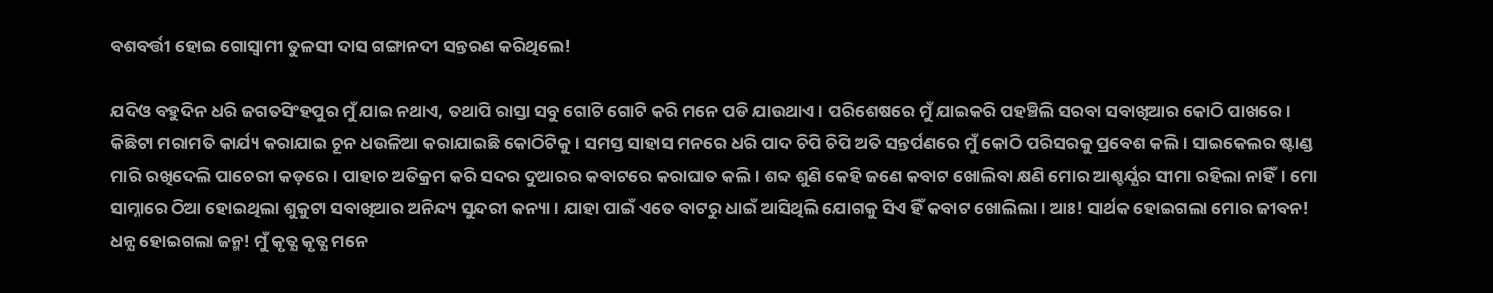ବଶବର୍ତ୍ତୀ ହୋଇ ଗୋସ୍ଵାମୀ ତୁଳସୀ ଦାସ ଗଙ୍ଗାନଦୀ ସନ୍ତରଣ କରିଥିଲେ!

ଯଦିଓ ବହୁଦିନ ଧରି ଜଗତସିଂହପୁର ମୁଁ ଯାଇ ନଥାଏ, ତଥାପି ରାସ୍ତା ସବୁ ଗୋଟି ଗୋଟି କରି ମନେ ପଡି ଯାଉଥାଏ। ପରିଶେଷରେ ମୁଁ ଯାଇକରି ପହଞ୍ଚିଲି ସରବା ସବାଖିଆର କୋଠି ପାଖରେ। କିଛିଟା ମରାମତି କାର୍ଯ୍ୟ କରାଯାଇ ଚୂନ ଧଉଳିଆ କରାଯାଇଛି କୋଠିଟିକୁ। ସମସ୍ତ ସାହାସ ମନରେ ଧରି ପାଦ ଚିପି ଚିପି ଅତି ସନ୍ତର୍ପଣରେ ମୁଁ କୋଠି ପରିସରକୁ ପ୍ରବେଶ କଲି। ସାଇକେଲର ଷ୍ଟାଣ୍ଡ ମାରି ରଖିଦେଲି ପାଚେରୀ କଡ଼ରେ। ପାହାଚ ଅତିକ୍ରମ କରି ସଦର ଦୁଆରର କବାଟରେ କରାଘାତ କଲି। ଶବ୍ଦ ଶୁଣି କେହି ଜଣେ କବାଟ ଖୋଲିବା କ୍ଷଣି ମୋର ଆଶ୍ଚର୍ଯ୍ଯର ସୀମା ରହିଲା ନାହିଁ। ମୋ ସାମ୍ନାରେ ଠିଆ ହୋଇଥିଲା ଶୁକୁଟା ସବାଖିଆର ଅନିନ୍ଦ୍ୟ ସୁନ୍ଦରୀ କନ୍ୟା। ଯାହା ପାଇଁ ଏତେ ବାଟରୁ ଧାଇଁ ଆସିଥିଲି ଯୋଗକୁ ସିଏ ହିଁ କବାଟ ଖୋଲିଲା। ଆଃ! ସାର୍ଥକ ହୋଇଗଲା ମୋର ଜୀବନ! ଧନ୍ଯ ହୋଇଗଲା ଜନ୍ମ! ମୁଁ କୃତ୍ଯ କୃତ୍ଯ ମନେ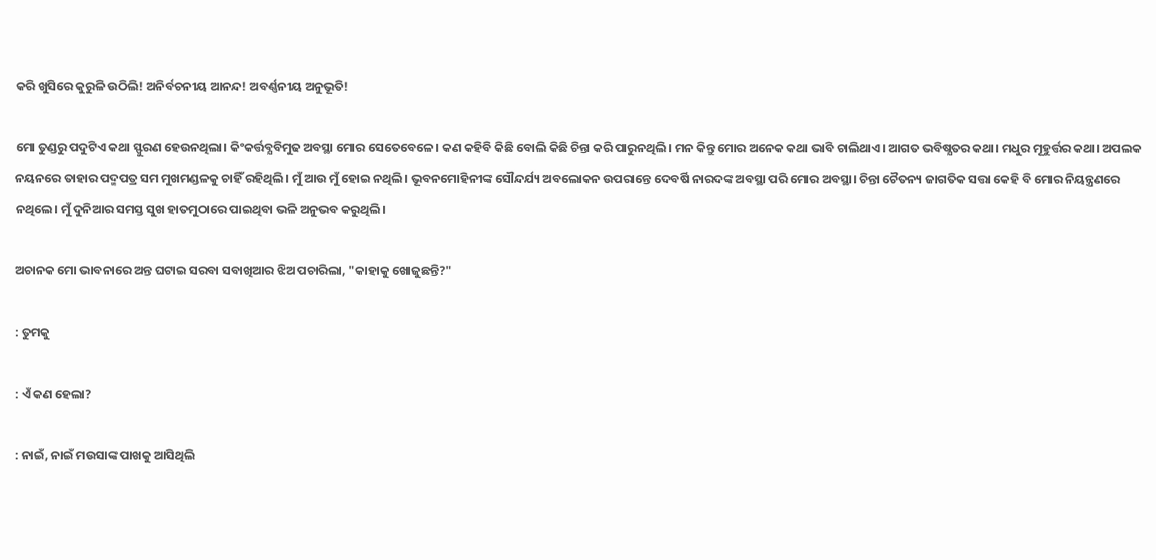କରି ଖୁସିରେ କୁରୁଳି ଉଠିଲି! ଅନିର୍ବଚନୀୟ ଆନନ୍ଦ! ଅବର୍ଣ୍ଣନୀୟ ଅନୁଭୂତି!

ମୋ ତୁଣ୍ଡରୁ ପଦୁଟିଏ କଥା ସ୍ଫୁରଣ ହେଉନଥିଲା। କିଂକର୍ତ୍ତବ୍ଯବିମୁଢ ଅବସ୍ଥା ମୋର ସେତେବେଳେ। କଣ କହିବି କିଛି ବୋଲି କିଛି ଚିନ୍ତା କରି ପାରୁନଥିଲି। ମନ କିନ୍ତୁ ମୋର ଅନେକ କଥା ଭାବି ଚାଲିଥାଏ। ଆଗତ ଭବିଷ୍ଯତର କଥା। ମଧୁର ମୂହୁର୍ତ୍ତର କଥା। ଅପଲକ ନୟନରେ ତାହାର ପଦ୍ମପତ୍ର ସମ ମୁଖମଣ୍ଡଳକୁ ଚାହିଁ ରହିଥିଲି। ମୁଁ ଆଉ ମୁଁ ହୋଇ ନଥିଲି। ଭୂବନମୋହିନୀଙ୍କ ସୌନ୍ଦର୍ଯ୍ୟ ଅବଲୋକନ ଉପରାନ୍ତେ ଦେବର୍ଷି ନାରଦଙ୍କ ଅବସ୍ଥା ପରି ମୋର ଅବସ୍ଥା। ଚିନ୍ତା ଚୈତନ୍ୟ ଜାଗତିକ ସତ୍ତା କେହି ବି ମୋର ନିୟନ୍ତ୍ରଣରେ ନଥିଲେ। ମୁଁ ଦୁନିଆର ସମସ୍ତ ସୁଖ ହାତମୁଠାରେ ପାଇଥିବା ଭଳି ଅନୁଭବ କରୁଥିଲି।

ଅଚାନକ ମୋ ଭାବନାରେ ଅନ୍ତ ଘଟାଇ ସରବା ସବାଖିଆର ଝିଅ ପଚାରିଲା, "କାହାକୁ ଖୋଜୁଛନ୍ତି?"

: ତୁମକୁ

: ଏଁ କଣ ହେଲା?

: ନାଇଁ, ନାଇଁ ମଉସାଙ୍କ ପାଖକୁ ଆସିଥିଲି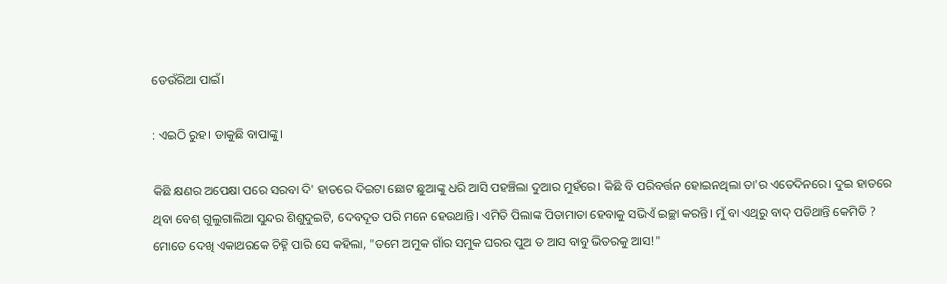ଡେଉଁରିଆ ପାଇଁ।

: ଏଇଠି ରୁହ। ଡାକୁଛି ବାପାଙ୍କୁ।

କିଛି କ୍ଷଣର ଅପେକ୍ଷା ପରେ ସରବା ଦି' ହାତରେ ଦିଇଟା ଛୋଟ ଛୁଆଙ୍କୁ ଧରି ଆସି ପହଞ୍ଚିଲା ଦୁଆର ମୁହଁରେ। କିଛି ବି ପରିବର୍ତ୍ତନ ହୋଇନଥିଲା ତା'ର ଏତେଦିନରେ। ଦୁଇ ହାତରେ ଥିବା ବେଶ୍ ଗୁଲୁଗାଲିଆ ସୁନ୍ଦର ଶିଶୁଦୁଇଟି, ଦେବଦୂତ ପରି ମନେ ହେଉଥାନ୍ତି। ଏମିତି ପିଲାଙ୍କ ପିତାମାତା ହେବାକୁ ସଭିଏଁ ଇଚ୍ଛା କରନ୍ତି। ମୁଁ ବା ଏଥିରୁ ବାଦ୍ ପଡିଥାନ୍ତି କେମିତି ? ମୋତେ ଦେଖି ଏକାଥରକେ ଚିହ୍ନି ପାରି ସେ କହିଲା, "ତମେ ଅମୁକ ଗାଁର ସମୁକ ଘରର ପୁଅ ତ ଆସ ବାବୁ ଭିତରକୁ ଆସ!"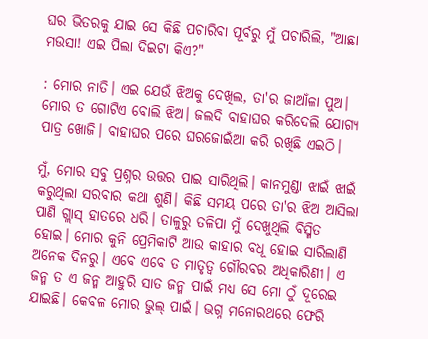ଘର ଭିତରକୁ ଯାଇ ସେ କିଛି ପଚାରିବା ପୂର୍ବରୁ ମୁଁ ପଚାରିଲି, "ଆଛା ମଉସା! ଏଇ ପିଲା ଦିଇଟା କିଏ?"

: ମୋର ନାତି। ଏଇ ଯେଉଁ ଝିଅକୁ ଦେଖିଲ, ତା'ର ଜାଆଁଳା ପୁଅ। ମୋର ତ ଗୋଟିଏ ବୋଲି ଝିଅ। ଜଲଦି ବାହାଘର କରିଦେଲି ଯୋଗ୍ୟ ପାତ୍ର ଖୋଜି। ବାହାଘର ପରେ ଘରଜୋଇଁଆ କରି ରଖିଛି ଏଇଠି।

ମୁଁ, ମୋର ସବୁ ପ୍ରଶ୍ନର ଉତ୍ତର ପାଇ ସାରିଥିଲି। କାନମୁଣ୍ଡା ଝାଇଁ ଝାଇଁ କରୁଥିଲା ସରବାର କଥା ଶୁଣି। କିଛି ସମୟ ପରେ ତା'ର ଝିଅ ଆସିଲା ପାଣି ଗ୍ଲାସ୍ ହାତରେ ଧରି। ତାଳୁରୁ ତଳିପା ମୁଁ ଦେଖୁଥିଲି ବିସ୍ମିତ ହୋଇ। ମୋର କୁନି ପ୍ରେମିକାଟି ଆଉ କାହାର ବଧୂ ହୋଇ ସାରିଲାଣି ଅନେକ ଦିନରୁ। ଏବେ ଏବେ ତ ମାତୃତ୍ୱ ଗୌରବର ଅଧିକାରିଣୀ। ଏ ଜନ୍ମ ତ ଏ ଜନ୍ମ ଆହୁରି ସାତ ଜନ୍ମ ପାଇଁ ମଧ୍ଯ ସେ ମୋ ଠୁଁ ଦୂରେଇ ଯାଇଛି। କେବଳ ମୋର ଭୁଲ୍ ପାଇଁ। ଭଗ୍ନ ମନୋରଥରେ ଫେରି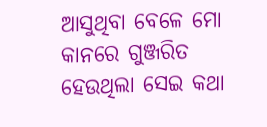ଆସୁଥିବା ବେଳେ ମୋ କାନରେ ଗୁଞ୍ଜରିତ ହେଉଥିଲା ସେଇ କଥା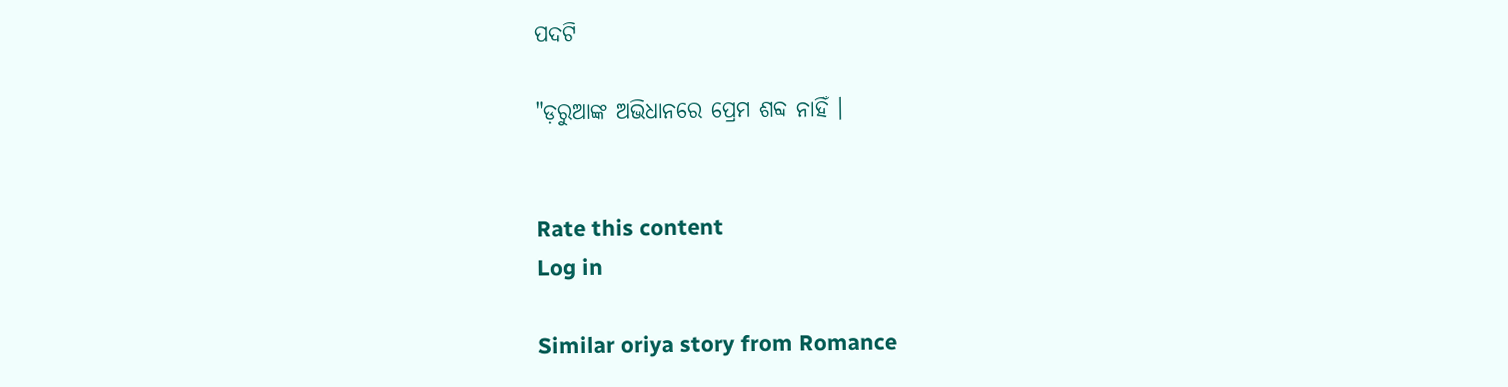ପଦଟି

"ଡ଼ରୁଆଙ୍କ ଅଭିଧାନରେ ପ୍ରେମ ଶବ୍ଦ ନାହିଁ ।


Rate this content
Log in

Similar oriya story from Romance